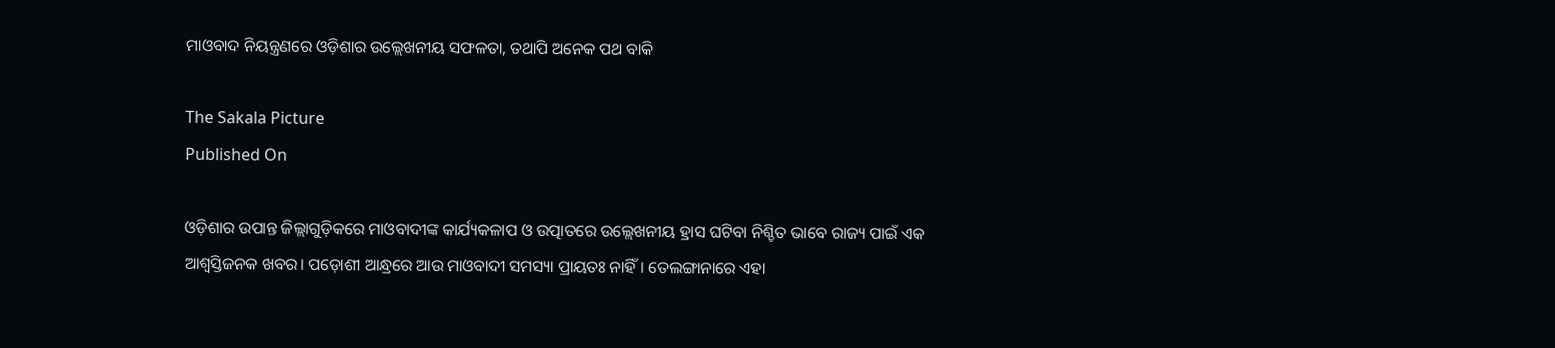ମାଓବାଦ ନିୟନ୍ତ୍ରଣରେ ଓଡ଼ିଶାର ଉଲ୍ଲେଖନୀୟ ସଫଳତା, ତଥାପି ଅନେକ ପଥ ବାକି

The Sakala Picture
Published On

ଓଡ଼ିଶାର ଉପାନ୍ତ ଜିଲ୍ଲାଗୁଡ଼ିକରେ ମାଓବାଦୀଙ୍କ କାର୍ଯ୍ୟକଳାପ ଓ ଉତ୍ପାତରେ ଉଲ୍ଲେଖନୀୟ ହ୍ରାସ ଘଟିବା ନିଶ୍ଚିତ ଭାବେ ରାଜ୍ୟ ପାଇଁ ଏକ ଆଶ୍ୱସ୍ତିଜନକ ଖବର। ପଡ଼ୋଶୀ ଆନ୍ଧ୍ରରେ ଆଉ ମାଓବାଦୀ ସମସ୍ୟା ପ୍ରାୟତଃ ନାହିଁ। ତେଲଙ୍ଗାନାରେ ଏହା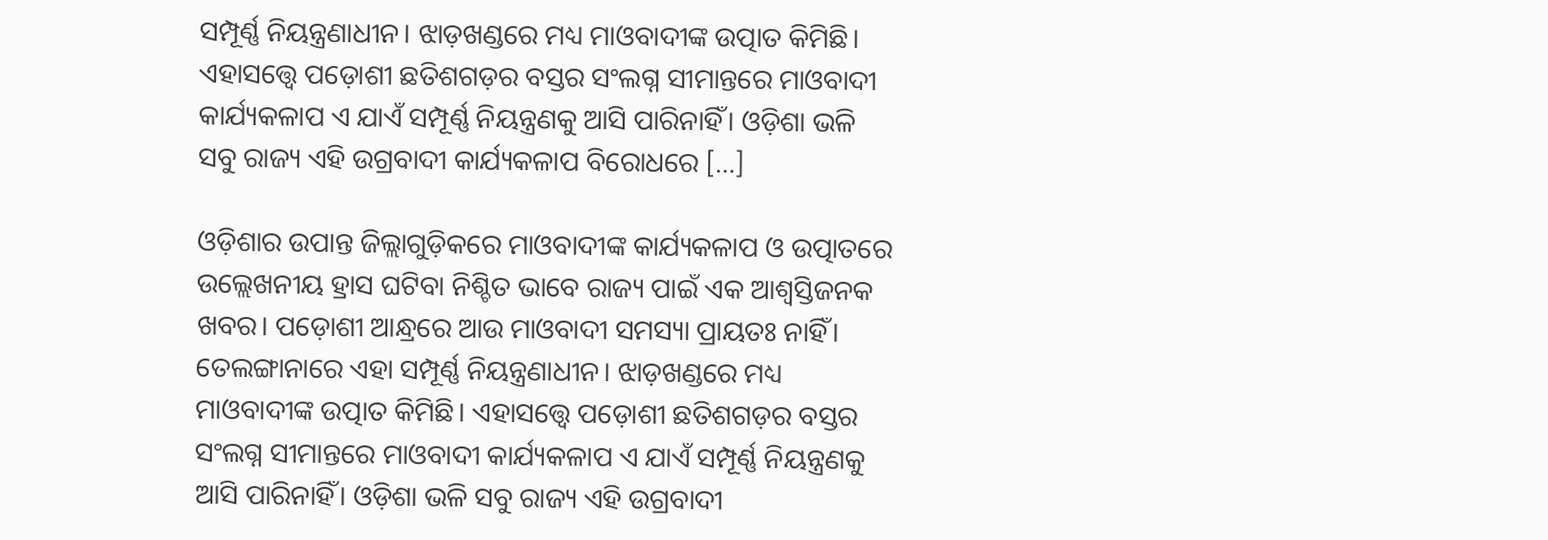ସମ୍ପୂର୍ଣ୍ଣ ନିୟନ୍ତ୍ରଣାଧୀନ। ଝାଡ଼ଖଣ୍ଡରେ ମଧ୍ୟ ମାଓବାଦୀଙ୍କ ଉତ୍ପାତ କିମିଛି। ଏହାସତ୍ତ୍ବେ ପଡ଼ୋଶୀ ଛତିଶଗଡ଼ର ବସ୍ତର ସଂଲଗ୍ନ ସୀମାନ୍ତରେ ମାଓବାଦୀ କାର୍ଯ୍ୟକଳାପ ଏ ଯାଏଁ ସମ୍ପୂର୍ଣ୍ଣ ନିୟନ୍ତ୍ରଣକୁ ଆସି ପାରିନାହିଁ। ଓଡ଼ିଶା ଭଳି ସବୁ ରାଜ୍ୟ ଏହି ଉଗ୍ରବାଦୀ କାର୍ଯ୍ୟକଳାପ ବିରୋଧରେ […]

ଓଡ଼ିଶାର ଉପାନ୍ତ ଜିଲ୍ଲାଗୁଡ଼ିକରେ ମାଓବାଦୀଙ୍କ କାର୍ଯ୍ୟକଳାପ ଓ ଉତ୍ପାତରେ ଉଲ୍ଲେଖନୀୟ ହ୍ରାସ ଘଟିବା ନିଶ୍ଚିତ ଭାବେ ରାଜ୍ୟ ପାଇଁ ଏକ ଆଶ୍ୱସ୍ତିଜନକ ଖବର। ପଡ଼ୋଶୀ ଆନ୍ଧ୍ରରେ ଆଉ ମାଓବାଦୀ ସମସ୍ୟା ପ୍ରାୟତଃ ନାହିଁ। ତେଲଙ୍ଗାନାରେ ଏହା ସମ୍ପୂର୍ଣ୍ଣ ନିୟନ୍ତ୍ରଣାଧୀନ। ଝାଡ଼ଖଣ୍ଡରେ ମଧ୍ୟ ମାଓବାଦୀଙ୍କ ଉତ୍ପାତ କିମିଛି। ଏହାସତ୍ତ୍ବେ ପଡ଼ୋଶୀ ଛତିଶଗଡ଼ର ବସ୍ତର ସଂଲଗ୍ନ ସୀମାନ୍ତରେ ମାଓବାଦୀ କାର୍ଯ୍ୟକଳାପ ଏ ଯାଏଁ ସମ୍ପୂର୍ଣ୍ଣ ନିୟନ୍ତ୍ରଣକୁ ଆସି ପାରିନାହିଁ। ଓଡ଼ିଶା ଭଳି ସବୁ ରାଜ୍ୟ ଏହି ଉଗ୍ରବାଦୀ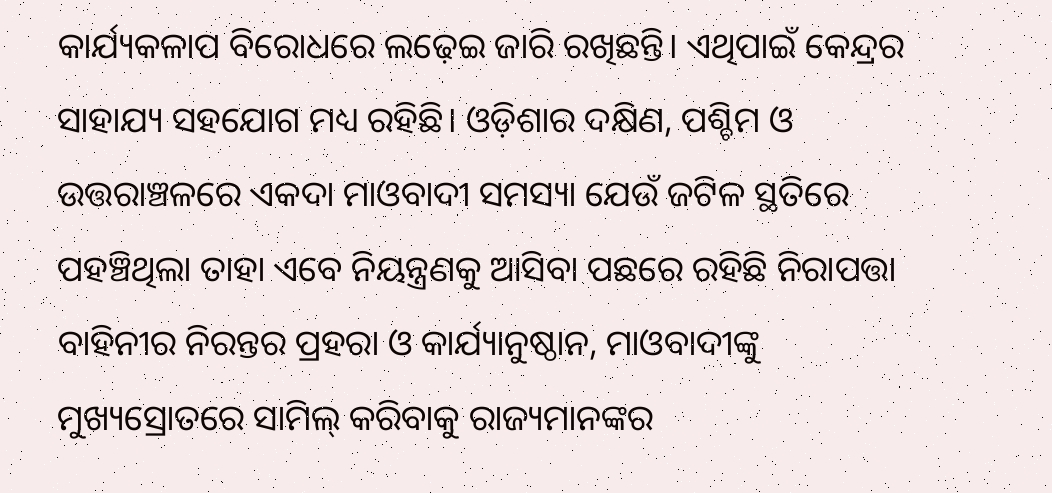କାର୍ଯ୍ୟକଳାପ ବିରୋଧରେ ଲଢ଼େଇ ଜାରି ରଖିଛନ୍ତି। ଏଥିପାଇଁ କେନ୍ଦ୍ରର ସାହାଯ୍ୟ ସହଯୋଗ ମଧ୍ୟ ରହିଛି। ଓଡ଼ିଶାର ଦକ୍ଷିଣ, ପଶ୍ଚିମ ଓ ଉତ୍ତରାଞ୍ଚଳରେ ଏକଦା ମାଓବାଦୀ ସମସ୍ୟା ଯେଉଁ ଜଟିଳ ସ୍ଥତିରେ ପହଞ୍ଚିଥିଲା ତାହା ଏବେ ନିୟନ୍ତ୍ରଣକୁ ଆସିବା ପଛରେ ରହିଛି ନିରାପତ୍ତା ବାହିନୀର ନିରନ୍ତର ପ୍ରହରା ଓ କାର୍ଯ୍ୟାନୁଷ୍ଠାନ, ମାଓବାଦୀଙ୍କୁ ମୁଖ୍ୟସ୍ରୋତରେ ସାମିଲ୍‌‌ କରିବାକୁ ରାଜ୍ୟମାନଙ୍କର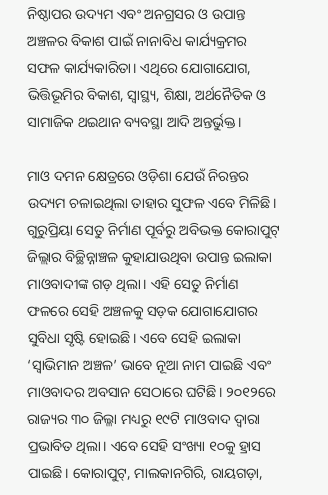ନିଷ୍ଠାପର ଉଦ୍ୟମ ଏବଂ ଅନଗ୍ରସର ଓ ଉପାନ୍ତ ଅଞ୍ଚଳର ବିକାଶ ପାଇଁ ନାନାବିଧ କାର୍ଯ୍ୟକ୍ରମର ସଫଳ କାର୍ଯ୍ୟକାରିତା। ଏଥିରେ ଯୋଗାଯୋଗ, ଭିତ୍ତିଭୂମିର ବିକାଶ, ସ୍ୱାସ୍ଥ୍ୟ, ଶିକ୍ଷା, ଅର୍ଥନୈତିକ ଓ ସାମାଜିକ ଥଇଥାନ ବ୍ୟବସ୍ଥା ଆଦି ଅନ୍ତର୍ଭୁକ୍ତ।

ମାଓ ଦମନ କ୍ଷେତ୍ରରେ ଓଡ଼ିଶା ଯେଉଁ ନିରନ୍ତର ଉଦ୍ୟମ ଚଳାଇଥିଲା ତାହାର ସୁଫଳ ଏବେ ମିଳିଛି। ଗୁରୁପ୍ରିୟା ସେତୁ ନିର୍ମାଣ ପୂର୍ବରୁ ଅବିଭକ୍ତ କୋରାପୁଟ୍‌‌ ଜିଲ୍ଲାର ବିଚ୍ଛିନ୍ନାଞ୍ଚଳ କୁହାଯାଉଥିବା ଉପାନ୍ତ ଇଲାକା ମାଓବାଦୀଙ୍କ ଗଡ଼ ଥିଲା। ଏହି ସେତୁ ନିର୍ମାଣ ଫଳରେ ସେହି ଅଞ୍ଚଳକୁ ସଡ଼କ ଯୋଗାଯୋଗର ସୁବିଧା ସୃଷ୍ଟି ହୋଇଛି। ଏବେ ସେହି ଇଲାକା ‘ସ୍ୱାଭିମାନ ଅଞ୍ଚଳ’ ଭାବେ ନୂଆ ନାମ ପାଇଛି ଏବଂ ମାଓବାଦର ଅବସାନ ସେଠାରେ ଘଟିଛି। ୨୦୧୨ରେ ରାଜ୍ୟର ୩୦ ଜିଲ୍ଳା ମଧ୍ୟରୁ ୧୯ଟି ମାଓବାଦ ଦ୍ୱାରା ପ୍ରଭାବିତ ଥିଲା। ଏବେ ସେହି ସଂଖ୍ୟା ୧୦କୁ ହ୍ରାସ ପାଇଛି। କୋରାପୁଟ୍‌‌, ମାଲକାନଗିରି, ରାୟଗଡ଼ା,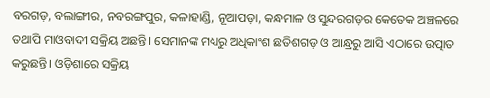ବରଗଡ଼, ବଲାଙ୍ଗୀର, ନବରଙ୍ଗପୁର, କଳାହାଣ୍ଡି, ନୂଆପଡ଼ା, କନ୍ଧମାଳ ଓ ସୁନ୍ଦରଗଡ଼ର କେତେକ ଅଞ୍ଚଳରେ ତଥାପି ମାଓବାଦୀ ସକ୍ରିୟ ଅଛନ୍ତି। ସେମାନଙ୍କ ମଧ୍ୟରୁ ଅଧିକାଂଶ ଛତିଶଗଡ଼ ଓ ଆନ୍ଧ୍ରରୁ ଆସି ଏଠାରେ ଉତ୍ପାତ କରୁଛନ୍ତି। ଓଡ଼ିଶାରେ ସକ୍ରିୟ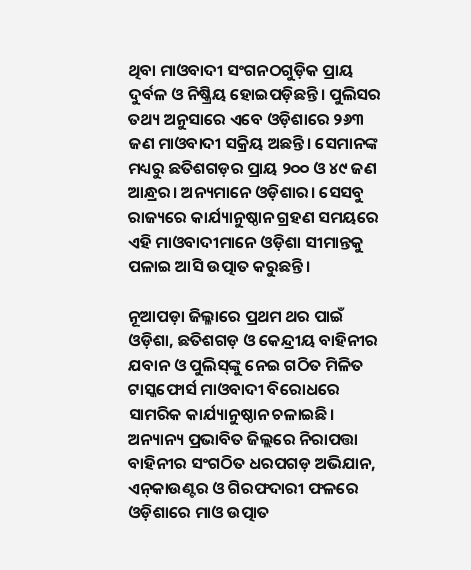ଥିବା ମାଓବାଦୀ ସଂଗନଠଗୁଡ଼ିକ ପ୍ରାୟ ଦୁର୍ବଳ ଓ ନିଷ୍କ୍ରିୟ ହୋଇପଡ଼ିଛନ୍ତି। ପୁଲିସର ତଥ୍ୟ ଅନୁସାରେ ଏବେ ଓଡ଼ିଶାରେ ୨୬୩ ଜଣ ମାଓବାଦୀ ସକ୍ରିୟ ଅଛନ୍ତି। ସେମାନଙ୍କ ମଧ୍ୟରୁ ଛତିଶଗଡ଼ର ପ୍ରାୟ ୨୦୦ ଓ ୪୯ ଜଣ ଆନ୍ଧ୍ରର। ଅନ୍ୟମାନେ ଓଡ଼ିଶାର। ସେସବୁ ରାଜ୍ୟରେ କାର୍ଯ୍ୟାନୁଷ୍ଠାନ ଗ୍ରହଣ ସମୟରେ ଏହି ମାଓବାଦୀମାନେ ଓଡ଼ିଶା ସୀମାନ୍ତକୁ ପଳାଇ ଆସି ଉତ୍ପାତ କରୁଛନ୍ତି।

ନୂଆପଡ଼ା ଜିଲ୍ଳାରେ ପ୍ରଥମ ଥର ପାଇଁ ଓଡ଼ିଶା, ଛତିଶଗଡ଼ ଓ କେନ୍ଦ୍ରୀୟ ବାହିନୀର ଯବାନ ଓ ପୁଲିସ୍‌‌ଙ୍କୁ ନେଇ ଗଠିତ ମିଳିତ ଟାସ୍କଫୋର୍ସ ମାଓବାଦୀ ବିରୋଧରେ ସାମରିକ କାର୍ଯ୍ୟାନୁଷ୍ଠାନ ଚଳାଇଛି। ଅନ୍ୟାନ୍ୟ ପ୍ରଭାବିତ ଜିଲ୍ଲରେ ନିରାପତ୍ତା ବାହିନୀର ସଂଗଠିତ ଧରପଗଡ଼ ଅଭିଯାନ, ଏନ୍‌‌କାଉଣ୍ଟର ଓ ଗିରଫଦାରୀ ଫଳରେ ଓଡ଼ିଶାରେ ମାଓ ଉତ୍ପାତ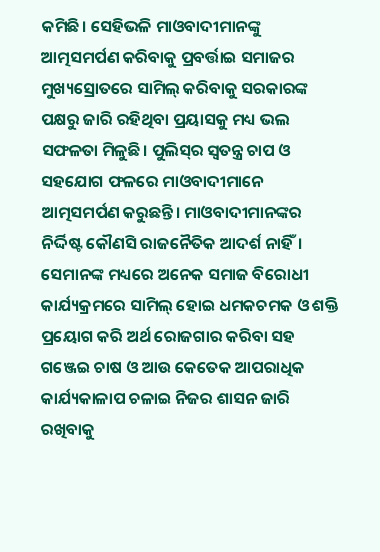କମିଛି। ସେହିଭଳି ମାଓବାଦୀମାନଙ୍କୁ ଆତ୍ମସମର୍ପଣ କରିବାକୁ ପ୍ରବର୍ତ୍ତାଇ ସମାଜର ମୁଖ୍ୟସ୍ରୋତରେ ସାମିଲ୍‌‌ କରିବାକୁ ସରକାରଙ୍କ ପକ୍ଷରୁ ଜାରି ରହିଥିବା ପ୍ରୟାସକୁ ମଧ୍ୟ ଭଲ ସଫଳତା ମିଳୁଛି। ପୁଲିସ୍‌‌ର ସ୍ୱତନ୍ତ୍ର ଚାପ ଓ ସହଯୋଗ ଫଳରେ ମାଓବାଦୀମାନେ ଆତ୍ମସମର୍ପଣ କରୁଛନ୍ତି। ମାଓବାଦୀମାନଙ୍କର ନିର୍ଦ୍ଦିଷ୍ଟ କୌଣସି ରାଜନୈତିକ ଆଦର୍ଶ ନାହିଁ। ସେମାନଙ୍କ ମଧ୍ୟରେ ଅନେକ ସମାଜ ବିରୋଧୀ କାର୍ଯ୍ୟକ୍ରମରେ ସାମିଲ୍‌‌ ହୋଇ ଧମକଚମକ ଓ ଶକ୍ତି ପ୍ରୟୋଗ କରି ଅର୍ଥ ରୋଜଗାର କରିବା ସହ ଗଞ୍ଜେଇ ଚାଷ ଓ ଆଉ କେତେକ ଆପରାଧିକ କାର୍ଯ୍ୟକାଳାପ ଚଳାଇ ନିଜର ଶାସନ ଜାରି ରଖିବାକୁ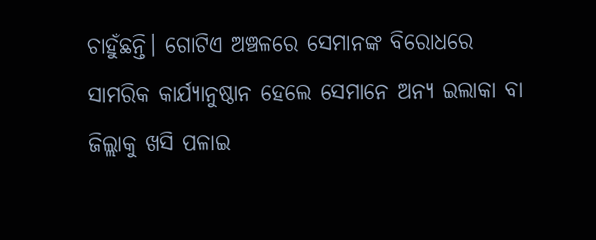ଚାହୁଁଛନ୍ତି। ଗୋଟିଏ ଅଞ୍ଚଳରେ ସେମାନଙ୍କ ବିରୋଧରେ ସାମରିକ କାର୍ଯ୍ୟାନୁଷ୍ଠାନ ହେଲେ ସେମାନେ ଅନ୍ୟ ଇଲାକା ବା ଜିଲ୍ଲାକୁ ଖସି ପଳାଇ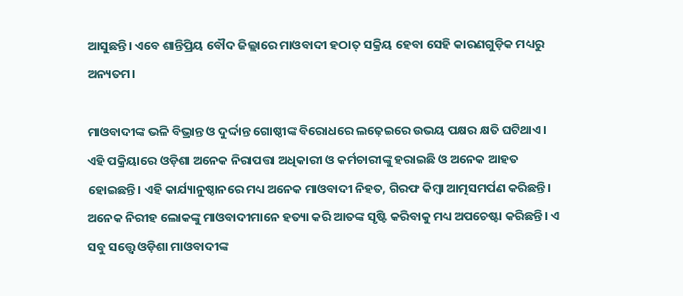ଆସୁଛନ୍ତି। ଏବେ ଶାନ୍ତିପ୍ରିୟ ବୌଦ ଜିଲ୍ଲାରେ ମାଓବାଦୀ ହଠାତ୍‌‌ ସକ୍ରିୟ ହେବା ସେହି କାରଣଗୁଡ଼ିକ ମଧ୍ୟରୁ ଅନ୍ୟତମ।

ମାଓବାଦୀଙ୍କ ଭଳି ବିଭ୍ରାନ୍ତ ଓ ଦୁର୍ଦ୍ଦାନ୍ତ ଗୋଷ୍ଠୀଙ୍କ ବିରୋଧରେ ଲଢ଼େଇରେ ଉଭୟ ପକ୍ଷର କ୍ଷତି ଘଟିଥାଏ। ଏହି ପକ୍ରିୟାରେ ଓଡ଼ିଶା ଅନେକ ନିରାପତ୍ତା ଅଧିକାରୀ ଓ କର୍ମଚାରୀଙ୍କୁ ହରାଇଛି ଓ ଅନେକ ଆହତ ହୋଇଛନ୍ତି। ଏହି କାର୍ଯ୍ୟାନୁଷ୍ଠାନରେ ମଧ୍ୟ ଅନେକ ମାଓବାଦୀ ନିହତ, ଗିରଫ କିମ୍ବା ଆତ୍ମସମର୍ପଣ କରିଛନ୍ତି। ଅନେକ ନିରୀହ ଲୋକଙ୍କୁ ମାଓବାଦୀମାନେ ହତ୍ୟା କରି ଆତଙ୍କ ସୃଷ୍ଟି କରିବାକୁ ମଧ୍ୟ ଅପଚେଷ୍ଟା କରିଛନ୍ତି। ଏ ସବୁ ସତ୍ତ୍ବେ ଓଡ଼ିଶା ମାଓବାଦୀଙ୍କ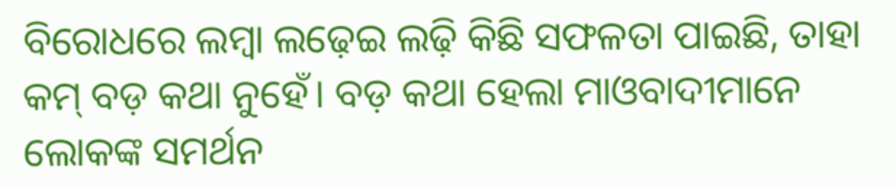ବିରୋଧରେ ଲମ୍ବା ଲଢ଼େଇ ଲଢ଼ି କିଛି ସଫଳତା ପାଇଛି, ତାହା କମ୍‌‌ ବଡ଼ କଥା ନୁହେଁ। ବଡ଼ କଥା ହେଲା ମାଓବାଦୀମାନେ ଲୋକଙ୍କ ସମର୍ଥନ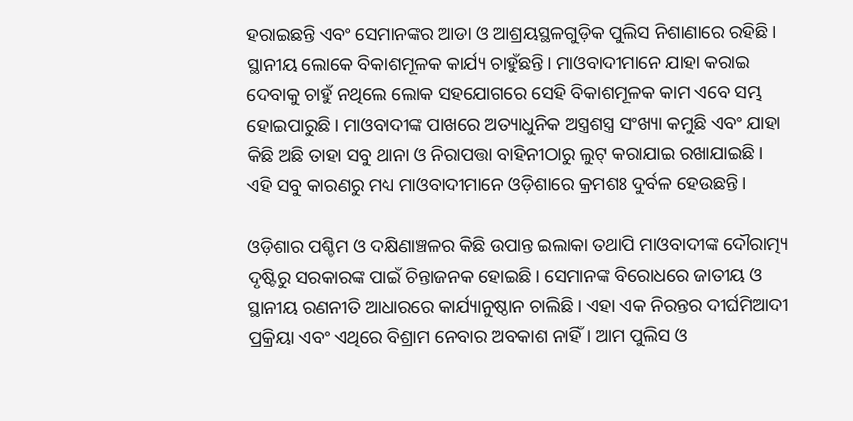ହରାଇଛନ୍ତି ଏବଂ ସେମାନଙ୍କର ଆଡା ଓ ଆଶ୍ରୟସ୍ଥଳଗୁଡ଼ିକ ପୁଲିସ ନିଶାଣାରେ ରହିଛି। ସ୍ଥାନୀୟ ଲୋକେ ବିକାଶମୂଳକ କାର୍ଯ୍ୟ ଚାହୁଁଛନ୍ତି। ମାଓବାଦୀମାନେ ଯାହା କରାଇ ଦେବାକୁ ଚାହୁଁ ନଥିଲେ ଲୋକ ସହଯୋଗରେ ସେହି ବିକାଶମୂଳକ କାମ ଏବେ ସମ୍ଭ ହୋଇପାରୁଛି। ମାଓବାଦୀଙ୍କ ପାଖରେ ଅତ୍ୟାଧୁନିକ ଅସ୍ତ୍ରଶସ୍ତ୍ର ସଂଖ୍ୟା କମୁଛି ଏବଂ ଯାହା କିଛି ଅଛି ତାହା ସବୁ ଥାନା ଓ ନିରାପତ୍ତା ବାହିନୀଠାରୁ ଲୁଟ୍‌‌ କରାଯାଇ ରଖାଯାଇଛି। ଏହି ସବୁ କାରଣରୁ ମଧ୍ୟ ମାଓବାଦୀମାନେ ଓଡ଼ିଶାରେ କ୍ରମଶଃ ଦୁର୍ବଳ ହେଉଛନ୍ତି।

ଓଡ଼ିଶାର ପଶ୍ଚିମ ଓ ଦକ୍ଷିଣାଞ୍ଚଳର କିଛି ଉପାନ୍ତ ଇଲାକା ତଥାପି ମାଓବାଦୀଙ୍କ ଦୌରାତ୍ମ୍ୟ ଦୃଷ୍ଟିରୁ ସରକାରଙ୍କ ପାଇଁ ଚିନ୍ତାଜନକ ହୋଇଛି। ସେମାନଙ୍କ ବିରୋଧରେ ଜାତୀୟ ଓ ସ୍ଥାନୀୟ ରଣନୀତି ଆଧାରରେ କାର୍ଯ୍ୟାନୁଷ୍ଠାନ ଚାଲିଛି। ଏହା ଏକ ନିରନ୍ତର ଦୀର୍ଘମିଆଦୀ ପ୍ରକ୍ରିୟା ଏବଂ ଏଥିରେ ବିଶ୍ରାମ ନେବାର ଅବକାଶ ନାହିଁ। ଆମ ପୁଲିସ ଓ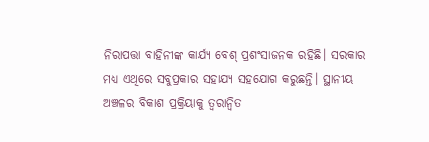ନିରାପତ୍ତା ବାହିନୀଙ୍କ କାର୍ଯ୍ୟ ବେଶ୍‌‌ ପ୍ରଶଂସାଜନକ ରହିଛି। ସରକାର ମଧ୍ୟ ଏଥିରେ ସବୁପ୍ରକାର ସହାଯ୍ୟ ସହଯୋଗ କରୁଛନ୍ତି। ସ୍ଥାନୀୟ ଅଞ୍ଚଳର ବିକାଶ ପ୍ରକ୍ରିୟାକୁ ତ୍ୱରାନ୍ୱିତ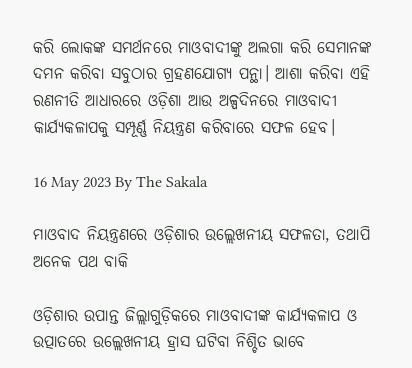କରି ଲୋକଙ୍କ ସମର୍ଥନରେ ମାଓବାଦୀଙ୍କୁ ଅଲଗା କରି ସେମାନଙ୍କ ଦମନ କରିବା ସବୁଠାର ଗ୍ରହଣଯୋଗ୍ୟ ପନ୍ଥା। ଆଶା କରିବା ଏହି ରଣନୀତି ଆଧାରରେ ଓଡ଼ିଶା ଆଉ ଅଳ୍ପଦିନରେ ମାଓବାଦୀ କାର୍ଯ୍ୟକଳାପକୁ ସମ୍ପୂର୍ଣ୍ଣ ନିୟନ୍ତ୍ରଣ କରିବାରେ ସଫଳ ହେବ।

16 May 2023 By The Sakala

ମାଓବାଦ ନିୟନ୍ତ୍ରଣରେ ଓଡ଼ିଶାର ଉଲ୍ଲେଖନୀୟ ସଫଳତା, ତଥାପି ଅନେକ ପଥ ବାକି

ଓଡ଼ିଶାର ଉପାନ୍ତ ଜିଲ୍ଲାଗୁଡ଼ିକରେ ମାଓବାଦୀଙ୍କ କାର୍ଯ୍ୟକଳାପ ଓ ଉତ୍ପାତରେ ଉଲ୍ଲେଖନୀୟ ହ୍ରାସ ଘଟିବା ନିଶ୍ଚିତ ଭାବେ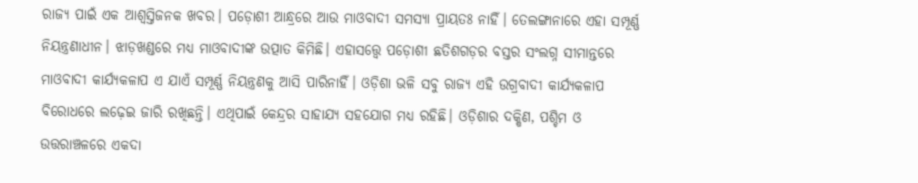ରାଜ୍ୟ ପାଇଁ ଏକ ଆଶ୍ୱସ୍ତିଜନକ ଖବର। ପଡ଼ୋଶୀ ଆନ୍ଧ୍ରରେ ଆଉ ମାଓବାଦୀ ସମସ୍ୟା ପ୍ରାୟତଃ ନାହିଁ। ତେଲଙ୍ଗାନାରେ ଏହା ସମ୍ପୂର୍ଣ୍ଣ ନିୟନ୍ତ୍ରଣାଧୀନ। ଝାଡ଼ଖଣ୍ଡରେ ମଧ୍ୟ ମାଓବାଦୀଙ୍କ ଉତ୍ପାତ କିମିଛି। ଏହାସତ୍ତ୍ବେ ପଡ଼ୋଶୀ ଛତିଶଗଡ଼ର ବସ୍ତର ସଂଲଗ୍ନ ସୀମାନ୍ତରେ ମାଓବାଦୀ କାର୍ଯ୍ୟକଳାପ ଏ ଯାଏଁ ସମ୍ପୂର୍ଣ୍ଣ ନିୟନ୍ତ୍ରଣକୁ ଆସି ପାରିନାହିଁ। ଓଡ଼ିଶା ଭଳି ସବୁ ରାଜ୍ୟ ଏହି ଉଗ୍ରବାଦୀ କାର୍ଯ୍ୟକଳାପ ବିରୋଧରେ ଲଢ଼େଇ ଜାରି ରଖିଛନ୍ତି। ଏଥିପାଇଁ କେନ୍ଦ୍ରର ସାହାଯ୍ୟ ସହଯୋଗ ମଧ୍ୟ ରହିଛି। ଓଡ଼ିଶାର ଦକ୍ଷିଣ, ପଶ୍ଚିମ ଓ ଉତ୍ତରାଞ୍ଚଳରେ ଏକଦା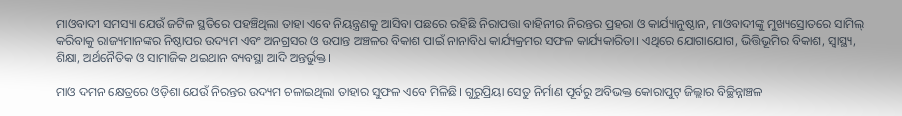ମାଓବାଦୀ ସମସ୍ୟା ଯେଉଁ ଜଟିଳ ସ୍ଥତିରେ ପହଞ୍ଚିଥିଲା ତାହା ଏବେ ନିୟନ୍ତ୍ରଣକୁ ଆସିବା ପଛରେ ରହିଛି ନିରାପତ୍ତା ବାହିନୀର ନିରନ୍ତର ପ୍ରହରା ଓ କାର୍ଯ୍ୟାନୁଷ୍ଠାନ, ମାଓବାଦୀଙ୍କୁ ମୁଖ୍ୟସ୍ରୋତରେ ସାମିଲ୍‌‌ କରିବାକୁ ରାଜ୍ୟମାନଙ୍କର ନିଷ୍ଠାପର ଉଦ୍ୟମ ଏବଂ ଅନଗ୍ରସର ଓ ଉପାନ୍ତ ଅଞ୍ଚଳର ବିକାଶ ପାଇଁ ନାନାବିଧ କାର୍ଯ୍ୟକ୍ରମର ସଫଳ କାର୍ଯ୍ୟକାରିତା। ଏଥିରେ ଯୋଗାଯୋଗ, ଭିତ୍ତିଭୂମିର ବିକାଶ, ସ୍ୱାସ୍ଥ୍ୟ, ଶିକ୍ଷା, ଅର୍ଥନୈତିକ ଓ ସାମାଜିକ ଥଇଥାନ ବ୍ୟବସ୍ଥା ଆଦି ଅନ୍ତର୍ଭୁକ୍ତ।

ମାଓ ଦମନ କ୍ଷେତ୍ରରେ ଓଡ଼ିଶା ଯେଉଁ ନିରନ୍ତର ଉଦ୍ୟମ ଚଳାଇଥିଲା ତାହାର ସୁଫଳ ଏବେ ମିଳିଛି। ଗୁରୁପ୍ରିୟା ସେତୁ ନିର୍ମାଣ ପୂର୍ବରୁ ଅବିଭକ୍ତ କୋରାପୁଟ୍‌‌ ଜିଲ୍ଲାର ବିଚ୍ଛିନ୍ନାଞ୍ଚଳ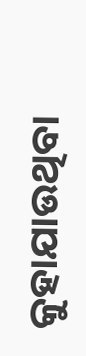କୁହାଯାଉଥିବା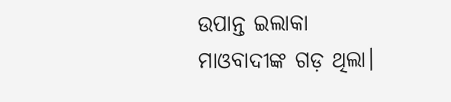ଉପାନ୍ତ ଇଲାକା ମାଓବାଦୀଙ୍କ ଗଡ଼ ଥିଲା।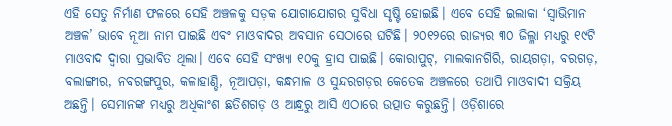ଏହି ସେତୁ ନିର୍ମାଣ ଫଳରେ ସେହି ଅଞ୍ଚଳକୁ ସଡ଼କ ଯୋଗାଯୋଗର ସୁବିଧା ସୃଷ୍ଟି ହୋଇଛି। ଏବେ ସେହି ଇଲାକା ‘ସ୍ୱାଭିମାନ ଅଞ୍ଚଳ’ ଭାବେ ନୂଆ ନାମ ପାଇଛି ଏବଂ ମାଓବାଦର ଅବସାନ ସେଠାରେ ଘଟିଛି। ୨୦୧୨ରେ ରାଜ୍ୟର ୩୦ ଜିଲ୍ଳା ମଧ୍ୟରୁ ୧୯ଟି ମାଓବାଦ ଦ୍ୱାରା ପ୍ରଭାବିତ ଥିଲା। ଏବେ ସେହି ସଂଖ୍ୟା ୧୦କୁ ହ୍ରାସ ପାଇଛି। କୋରାପୁଟ୍‌‌, ମାଲକାନଗିରି, ରାୟଗଡ଼ା, ବରଗଡ଼, ବଲାଙ୍ଗୀର, ନବରଙ୍ଗପୁର, କଳାହାଣ୍ଡି, ନୂଆପଡ଼ା, କନ୍ଧମାଳ ଓ ସୁନ୍ଦରଗଡ଼ର କେତେକ ଅଞ୍ଚଳରେ ତଥାପି ମାଓବାଦୀ ସକ୍ରିୟ ଅଛନ୍ତି। ସେମାନଙ୍କ ମଧ୍ୟରୁ ଅଧିକାଂଶ ଛତିଶଗଡ଼ ଓ ଆନ୍ଧ୍ରରୁ ଆସି ଏଠାରେ ଉତ୍ପାତ କରୁଛନ୍ତି। ଓଡ଼ିଶାରେ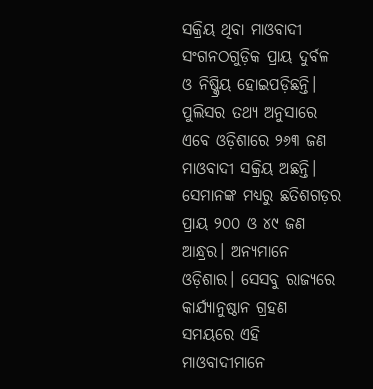ସକ୍ରିୟ ଥିବା ମାଓବାଦୀ ସଂଗନଠଗୁଡ଼ିକ ପ୍ରାୟ ଦୁର୍ବଳ ଓ ନିଷ୍କ୍ରିୟ ହୋଇପଡ଼ିଛନ୍ତି। ପୁଲିସର ତଥ୍ୟ ଅନୁସାରେ ଏବେ ଓଡ଼ିଶାରେ ୨୬୩ ଜଣ ମାଓବାଦୀ ସକ୍ରିୟ ଅଛନ୍ତି। ସେମାନଙ୍କ ମଧ୍ୟରୁ ଛତିଶଗଡ଼ର ପ୍ରାୟ ୨୦୦ ଓ ୪୯ ଜଣ ଆନ୍ଧ୍ରର। ଅନ୍ୟମାନେ ଓଡ଼ିଶାର। ସେସବୁ ରାଜ୍ୟରେ କାର୍ଯ୍ୟାନୁଷ୍ଠାନ ଗ୍ରହଣ ସମୟରେ ଏହି ମାଓବାଦୀମାନେ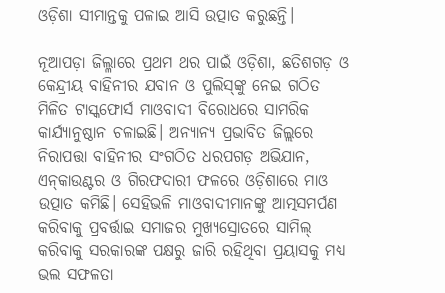ଓଡ଼ିଶା ସୀମାନ୍ତକୁ ପଳାଇ ଆସି ଉତ୍ପାତ କରୁଛନ୍ତି।

ନୂଆପଡ଼ା ଜିଲ୍ଳାରେ ପ୍ରଥମ ଥର ପାଇଁ ଓଡ଼ିଶା, ଛତିଶଗଡ଼ ଓ କେନ୍ଦ୍ରୀୟ ବାହିନୀର ଯବାନ ଓ ପୁଲିସ୍‌‌ଙ୍କୁ ନେଇ ଗଠିତ ମିଳିତ ଟାସ୍କଫୋର୍ସ ମାଓବାଦୀ ବିରୋଧରେ ସାମରିକ କାର୍ଯ୍ୟାନୁଷ୍ଠାନ ଚଳାଇଛି। ଅନ୍ୟାନ୍ୟ ପ୍ରଭାବିତ ଜିଲ୍ଲରେ ନିରାପତ୍ତା ବାହିନୀର ସଂଗଠିତ ଧରପଗଡ଼ ଅଭିଯାନ, ଏନ୍‌‌କାଉଣ୍ଟର ଓ ଗିରଫଦାରୀ ଫଳରେ ଓଡ଼ିଶାରେ ମାଓ ଉତ୍ପାତ କମିଛି। ସେହିଭଳି ମାଓବାଦୀମାନଙ୍କୁ ଆତ୍ମସମର୍ପଣ କରିବାକୁ ପ୍ରବର୍ତ୍ତାଇ ସମାଜର ମୁଖ୍ୟସ୍ରୋତରେ ସାମିଲ୍‌‌ କରିବାକୁ ସରକାରଙ୍କ ପକ୍ଷରୁ ଜାରି ରହିଥିବା ପ୍ରୟାସକୁ ମଧ୍ୟ ଭଲ ସଫଳତା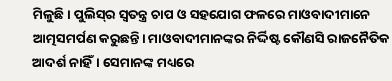ମିଳୁଛି। ପୁଲିସ୍‌‌ର ସ୍ୱତନ୍ତ୍ର ଚାପ ଓ ସହଯୋଗ ଫଳରେ ମାଓବାଦୀମାନେ ଆତ୍ମସମର୍ପଣ କରୁଛନ୍ତି। ମାଓବାଦୀମାନଙ୍କର ନିର୍ଦ୍ଦିଷ୍ଟ କୌଣସି ରାଜନୈତିକ ଆଦର୍ଶ ନାହିଁ। ସେମାନଙ୍କ ମଧ୍ୟରେ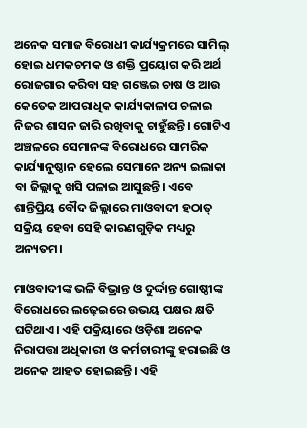ଅନେକ ସମାଜ ବିରୋଧୀ କାର୍ଯ୍ୟକ୍ରମରେ ସାମିଲ୍‌‌ ହୋଇ ଧମକଚମକ ଓ ଶକ୍ତି ପ୍ରୟୋଗ କରି ଅର୍ଥ ରୋଜଗାର କରିବା ସହ ଗଞ୍ଜେଇ ଚାଷ ଓ ଆଉ କେତେକ ଆପରାଧିକ କାର୍ଯ୍ୟକାଳାପ ଚଳାଇ ନିଜର ଶାସନ ଜାରି ରଖିବାକୁ ଚାହୁଁଛନ୍ତି। ଗୋଟିଏ ଅଞ୍ଚଳରେ ସେମାନଙ୍କ ବିରୋଧରେ ସାମରିକ କାର୍ଯ୍ୟାନୁଷ୍ଠାନ ହେଲେ ସେମାନେ ଅନ୍ୟ ଇଲାକା ବା ଜିଲ୍ଲାକୁ ଖସି ପଳାଇ ଆସୁଛନ୍ତି। ଏବେ ଶାନ୍ତିପ୍ରିୟ ବୌଦ ଜିଲ୍ଲାରେ ମାଓବାଦୀ ହଠାତ୍‌‌ ସକ୍ରିୟ ହେବା ସେହି କାରଣଗୁଡ଼ିକ ମଧ୍ୟରୁ ଅନ୍ୟତମ।

ମାଓବାଦୀଙ୍କ ଭଳି ବିଭ୍ରାନ୍ତ ଓ ଦୁର୍ଦ୍ଦାନ୍ତ ଗୋଷ୍ଠୀଙ୍କ ବିରୋଧରେ ଲଢ଼େଇରେ ଉଭୟ ପକ୍ଷର କ୍ଷତି ଘଟିଥାଏ। ଏହି ପକ୍ରିୟାରେ ଓଡ଼ିଶା ଅନେକ ନିରାପତ୍ତା ଅଧିକାରୀ ଓ କର୍ମଚାରୀଙ୍କୁ ହରାଇଛି ଓ ଅନେକ ଆହତ ହୋଇଛନ୍ତି। ଏହି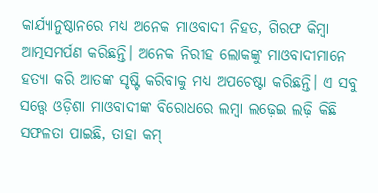କାର୍ଯ୍ୟାନୁଷ୍ଠାନରେ ମଧ୍ୟ ଅନେକ ମାଓବାଦୀ ନିହତ, ଗିରଫ କିମ୍ବା ଆତ୍ମସମର୍ପଣ କରିଛନ୍ତି। ଅନେକ ନିରୀହ ଲୋକଙ୍କୁ ମାଓବାଦୀମାନେ ହତ୍ୟା କରି ଆତଙ୍କ ସୃଷ୍ଟି କରିବାକୁ ମଧ୍ୟ ଅପଚେଷ୍ଟା କରିଛନ୍ତି। ଏ ସବୁ ସତ୍ତ୍ବେ ଓଡ଼ିଶା ମାଓବାଦୀଙ୍କ ବିରୋଧରେ ଲମ୍ବା ଲଢ଼େଇ ଲଢ଼ି କିଛି ସଫଳତା ପାଇଛି, ତାହା କମ୍‌‌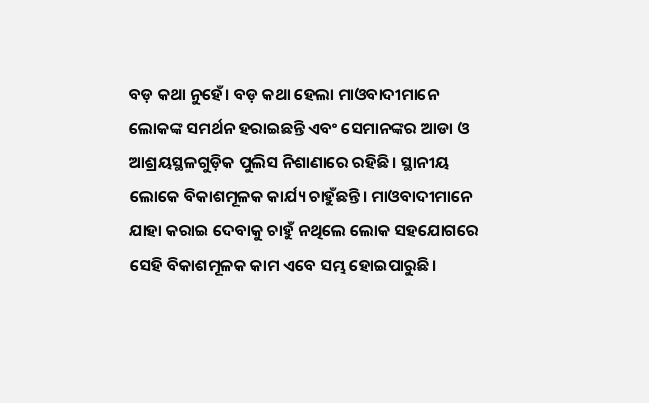ବଡ଼ କଥା ନୁହେଁ। ବଡ଼ କଥା ହେଲା ମାଓବାଦୀମାନେ ଲୋକଙ୍କ ସମର୍ଥନ ହରାଇଛନ୍ତି ଏବଂ ସେମାନଙ୍କର ଆଡା ଓ ଆଶ୍ରୟସ୍ଥଳଗୁଡ଼ିକ ପୁଲିସ ନିଶାଣାରେ ରହିଛି। ସ୍ଥାନୀୟ ଲୋକେ ବିକାଶମୂଳକ କାର୍ଯ୍ୟ ଚାହୁଁଛନ୍ତି। ମାଓବାଦୀମାନେ ଯାହା କରାଇ ଦେବାକୁ ଚାହୁଁ ନଥିଲେ ଲୋକ ସହଯୋଗରେ ସେହି ବିକାଶମୂଳକ କାମ ଏବେ ସମ୍ଭ ହୋଇପାରୁଛି।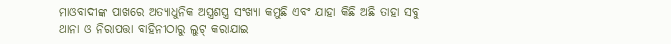ମାଓବାଦୀଙ୍କ ପାଖରେ ଅତ୍ୟାଧୁନିକ ଅସ୍ତ୍ରଶସ୍ତ୍ର ସଂଖ୍ୟା କମୁଛି ଏବଂ ଯାହା କିଛି ଅଛି ତାହା ସବୁ ଥାନା ଓ ନିରାପତ୍ତା ବାହିନୀଠାରୁ ଲୁଟ୍‌‌ କରାଯାଇ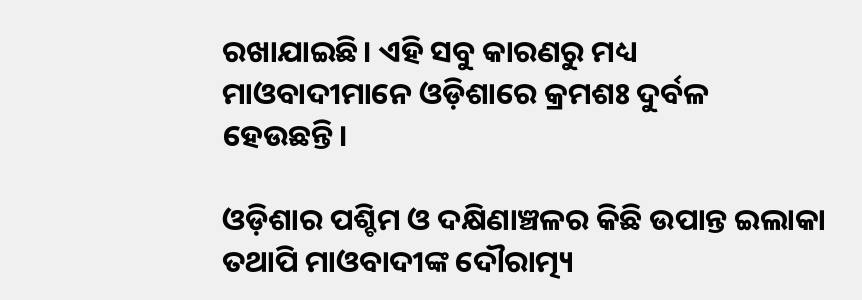ରଖାଯାଇଛି। ଏହି ସବୁ କାରଣରୁ ମଧ୍ୟ ମାଓବାଦୀମାନେ ଓଡ଼ିଶାରେ କ୍ରମଶଃ ଦୁର୍ବଳ ହେଉଛନ୍ତି।

ଓଡ଼ିଶାର ପଶ୍ଚିମ ଓ ଦକ୍ଷିଣାଞ୍ଚଳର କିଛି ଉପାନ୍ତ ଇଲାକା ତଥାପି ମାଓବାଦୀଙ୍କ ଦୌରାତ୍ମ୍ୟ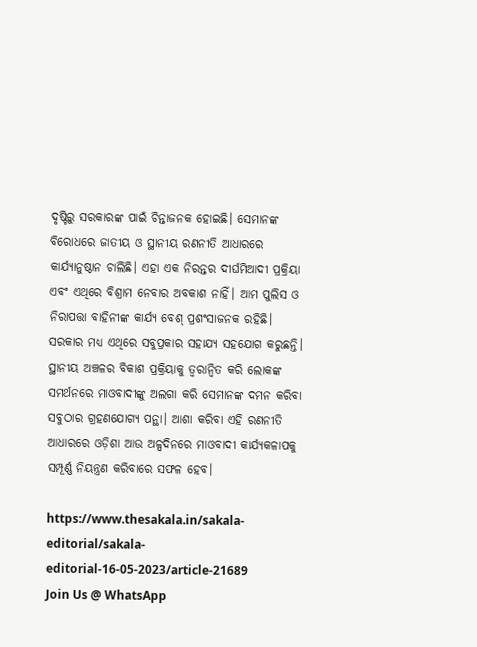ଦୃଷ୍ଟିରୁ ସରକାରଙ୍କ ପାଇଁ ଚିନ୍ତାଜନକ ହୋଇଛି। ସେମାନଙ୍କ ବିରୋଧରେ ଜାତୀୟ ଓ ସ୍ଥାନୀୟ ରଣନୀତି ଆଧାରରେ କାର୍ଯ୍ୟାନୁଷ୍ଠାନ ଚାଲିଛି। ଏହା ଏକ ନିରନ୍ତର ଦୀର୍ଘମିଆଦୀ ପ୍ରକ୍ରିୟା ଏବଂ ଏଥିରେ ବିଶ୍ରାମ ନେବାର ଅବକାଶ ନାହିଁ। ଆମ ପୁଲିସ ଓ ନିରାପତ୍ତା ବାହିନୀଙ୍କ କାର୍ଯ୍ୟ ବେଶ୍‌‌ ପ୍ରଶଂସାଜନକ ରହିଛି। ସରକାର ମଧ୍ୟ ଏଥିରେ ସବୁପ୍ରକାର ସହାଯ୍ୟ ସହଯୋଗ କରୁଛନ୍ତି। ସ୍ଥାନୀୟ ଅଞ୍ଚଳର ବିକାଶ ପ୍ରକ୍ରିୟାକୁ ତ୍ୱରାନ୍ୱିତ କରି ଲୋକଙ୍କ ସମର୍ଥନରେ ମାଓବାଦୀଙ୍କୁ ଅଲଗା କରି ସେମାନଙ୍କ ଦମନ କରିବା ସବୁଠାର ଗ୍ରହଣଯୋଗ୍ୟ ପନ୍ଥା। ଆଶା କରିବା ଏହି ରଣନୀତି ଆଧାରରେ ଓଡ଼ିଶା ଆଉ ଅଳ୍ପଦିନରେ ମାଓବାଦୀ କାର୍ଯ୍ୟକଳାପକୁ ସମ୍ପୂର୍ଣ୍ଣ ନିୟନ୍ତ୍ରଣ କରିବାରେ ସଫଳ ହେବ।

https://www.thesakala.in/sakala-editorial/sakala-editorial-16-05-2023/article-21689
Join Us @ WhatsApp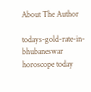About The Author

todays-gold-rate-in-bhubaneswar
horoscope today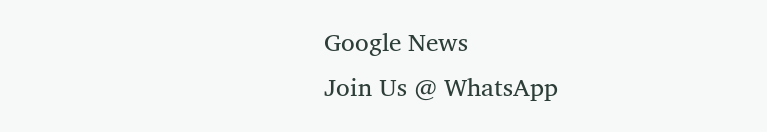Google News
Join Us @ WhatsApp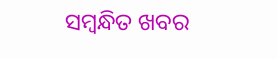ସମ୍ବନ୍ଧିତ ଖବର